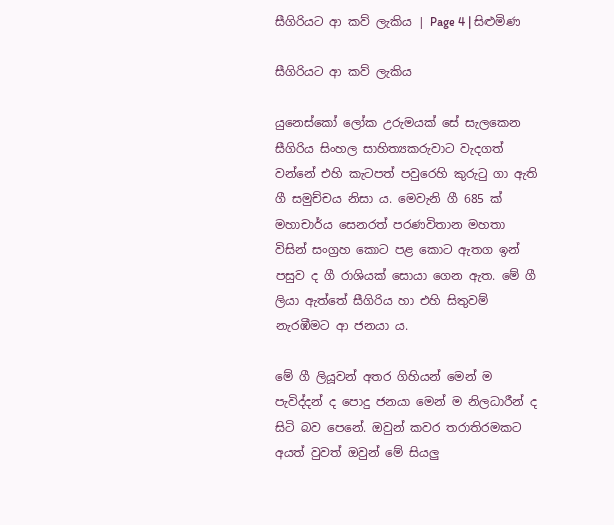සීගිරියට ආ කව් ලැකිය | Page 4 | සිළුමිණ

සීගිරියට ආ කව් ලැකිය

යුනෙස්කෝ ලෝක උරුමයක් සේ සැලකෙන සීගිරිය සිංහල සාහිත්‍යකරුවාට වැදගත් වන්නේ එහි කැටපත් පවුරෙහි කුරුටු ගා ඇති ගී සමුච්චය නිසා ය. මෙවැනි ගී 685 ක් මහාචාර්ය සෙනරත් පරණවිතාන මහතා විසින් සංග්‍රහ කොට පළ කොට ඇතග ඉන් පසුව ද ගී රාශියක් සොයා ගෙන ඇත. මේ ගී ලියා ඇත්තේ සීගිරිය හා එහි සිතුවම් නැරඹීමට ආ ජනයා ය.

මේ ගී ලියූවන් අතර ගිහියන් මෙන් ම පැවිද්දන් ද පොදු ජනයා මෙන් ම නිලධාරීන් ද සිටි බව පෙනේ. ඔවුන් කවර තරාතිරමකට අයත් වුවත් ඔවුන් මේ සියලු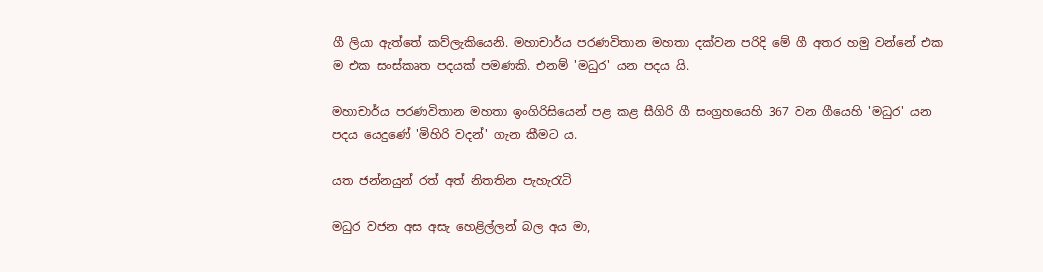ගී ලියා ඇත්තේ කව්ලැකියෙනි. මහාචාර්ය පරණවිතාන මහතා දක්වන පරිදි මේ ගී අතර හමු වන්නේ එක ම එක සංස්කෘත පදයක් පමණකි. එනම් 'මධුර' යන පදය යි.

මහාචාර්ය පරණවිතාන මහතා ඉංගිරිසියෙන් පළ කළ සීගිරි ගී සංග්‍රහයෙහි 367 වන ගීයෙහි 'මධුර' යන පදය යෙදුණේ 'මිහිරි වදන්' ගැන කීමට ය.

යත ජන්නයුන් රත් අත් නිතතින පැහැරැටි

මධුර වජන අස අසැ හෙළිල්ලන් බල අය මා,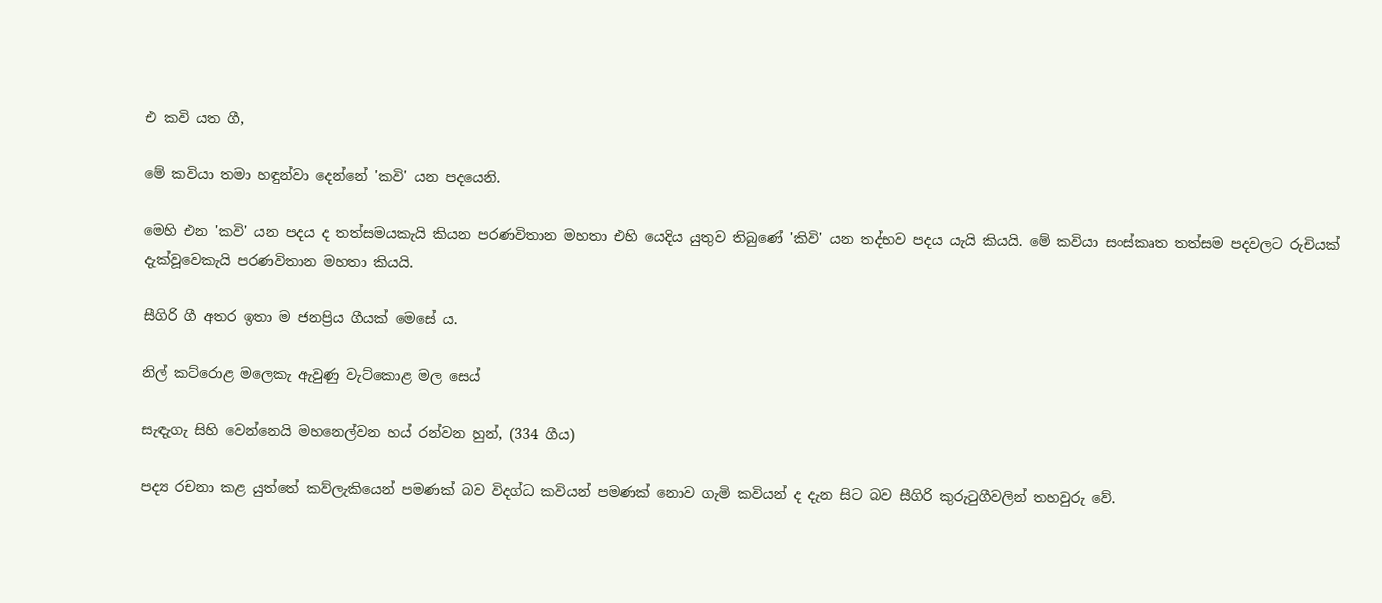එ කවි යත ගී,

මේ කවියා තමා හඳුන්වා දෙන්නේ 'කවි' යන පදයෙනි.

මෙහි එන 'කවි' යන පදය ද තත්සමයකැයි කියන පරණවිතාන මහතා එහි යෙදිය යුතුව තිබුණේ 'කිවි' යන තද්භව පදය යැයි කියයි. මේ කවියා සංස්කෘත තත්සම පදවලට රුචියක් දැක්වූවෙකැයි පරණවිතාන මහතා කියයි.

සීගිරි ගී අතර ඉතා ම ජනප්‍රිය ගීයක් මෙසේ ය.

නිල් කට්රොළ මලෙකැ ඇවුණු වැට්කොළ මල සෙය්

සැඳැගැ සිහි වෙන්නෙයි මහනෙල්වන හය් රන්වන හුන්, (334 ගීය)

පද්‍ය රචනා කළ යුත්තේ කව්ලැකියෙන් පමණක් බව විදග්ධ කවියන් පමණක් නොව ගැමි කවියන් ද දැන සිට බව සීගිරි කුරුටුගීවලින් තහවුරු වේ.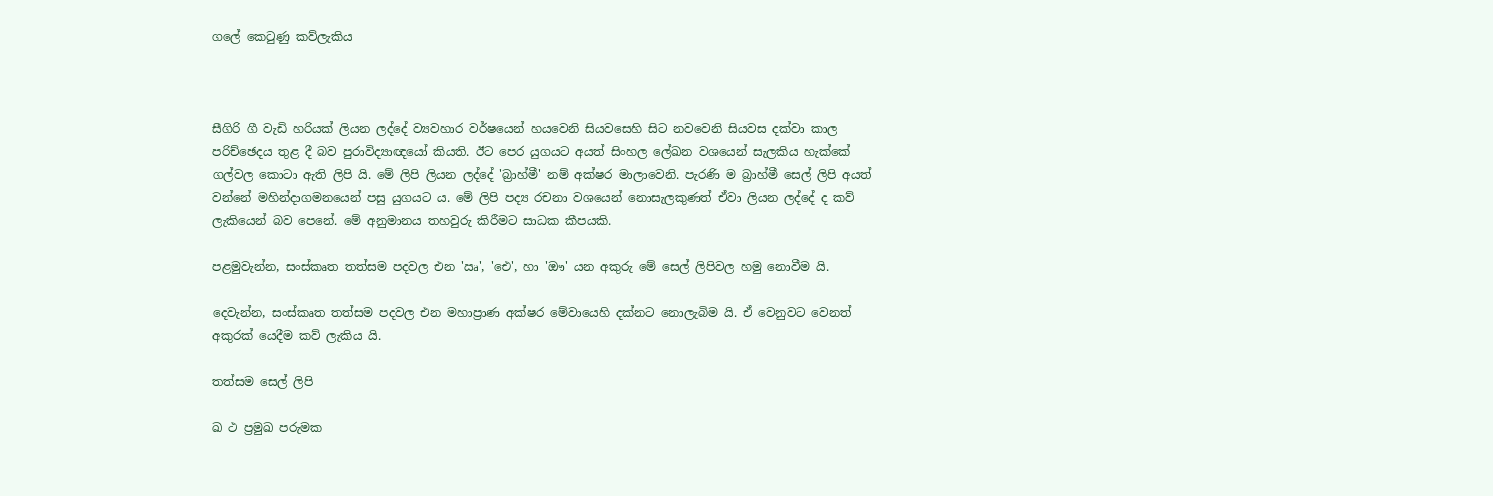ගලේ කෙටුණු කව්ලැකිය



සීගිරි ගී වැඩි හරියක් ලියන ලද්දේ ව්‍යවහාර වර්ෂයෙන් හයවෙනි සියවසෙහි සිට නවවෙනි සියවස දක්වා කාල පරිච්ඡෙදය තුළ දී බව පුරාවිද්‍යාඥයෝ කියති. ඊට පෙර යුගයට අයත් සිංහල ලේඛන වශයෙන් සැලකිය හැක්කේ ගල්වල කොටා ඇති ලිපි යි. මේ ලිපි ලියන ලද්දේ 'බ්‍රාහ්මී' නම් අක්ෂර මාලාවෙනි. පැරණි ම බ්‍රාහ්මී සෙල් ලිපි අයත් වන්නේ මහින්දාගමනයෙන් පසු යුගයට ය. මේ ලිපි පද්‍ය රචනා වශයෙන් නොසැලකුණත් ඒවා ලියන ලද්දේ ද කව් ලැකියෙන් බව පෙනේ. මේ අනුමානය තහවුරු කිරීමට සාධක කීපයකි.

පළමුවැන්න, සංස්කෘත තත්සම පදවල එන 'ඍ', 'ඓ', හා 'ඖ' යන අකුරු මේ සෙල් ලිපිවල හමු නොවීම යි.

දෙවැන්න, සංස්කෘත තත්සම පදවල එන මහාප්‍රාණ අක්ෂර මේවායෙහි දක්නට නොලැබිම යි. ඒ වෙනුවට වෙනත් අකුරක් යෙදීම කව් ලැකිය යි.

තත්සම සෙල් ලිපි

ඛ ථ ප්‍රමුඛ පරුමක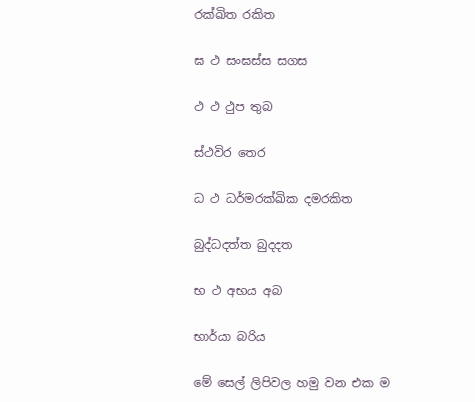රක්ඛිත රකිත

ඝ ථ සංඝස්ස සගස

ථ ‍ථ ථුප තුබ

ස්ථවිර තෙර

ධ ථ ධර්මරක්ඛික දමරකිත

බුද්ධදත්ත බුදදත

භ ථ අභය අබ

භාර්යා බරිය‍

මේ සෙල් ලිපිවල හමු වන එක ම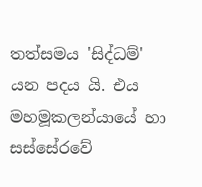තත්සමය 'සිද්ධම්' යන පදය යි. එය මහමූකලන්යායේ හා සස්සේරවේ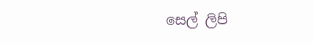සෙල් ලිපි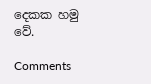දෙකක හමු වේ.

Comments